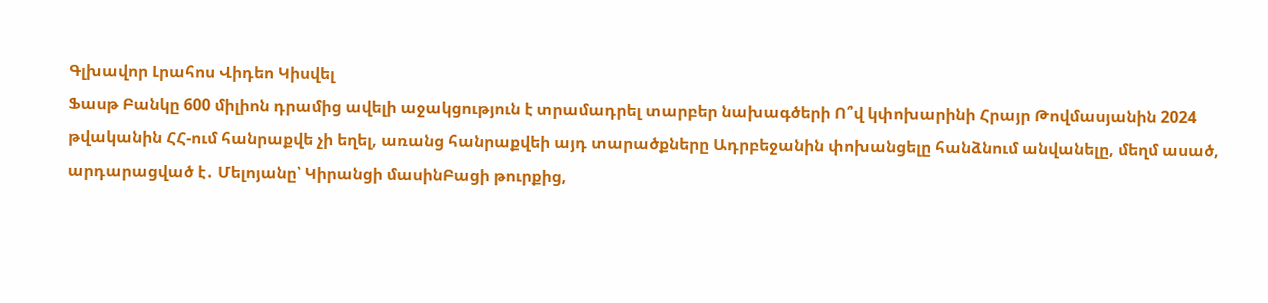Գլխավոր Լրահոս Վիդեո Կիսվել
Ֆասթ Բանկը 600 միլիոն դրամից ավելի աջակցություն է տրամադրել տարբեր նախագծերի Ո՞վ կփոխարինի Հրայր Թովմասյանին 2024 թվականին ՀՀ-ում հանրաքվե չի եղել, առանց հանրաքվեի այդ տարածքները Ադրբեջանին փոխանցելը հանձնում անվանելը, մեղմ ասած, արդարացված է․ Մելոյանը՝ Կիրանցի մասինԲացի թուրքից,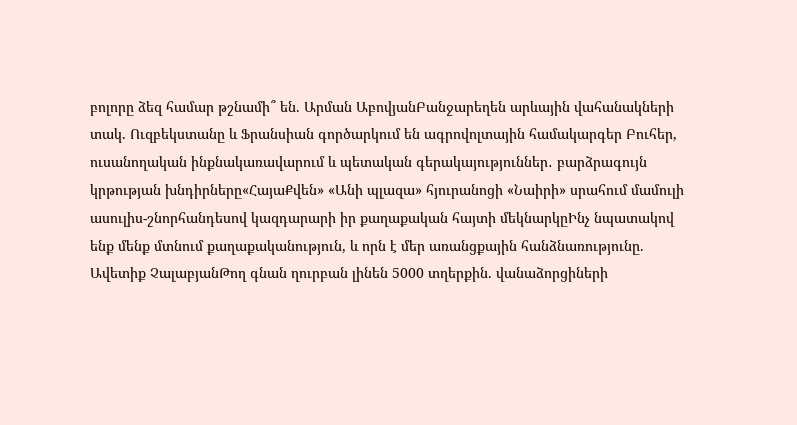բոլորը ձեզ համար թշնամի՞ են. Արման ԱբովյանԲանջարեղեն արևային վահանակների տակ. Ուզբեկստանը և Ֆրանսիան գործարկում են ագրովոլտային համակարգեր Բուհեր, ուսանողական ինքնակառավարում և պետական գերակայություններ․ բարձրագույն կրթության խնդիրները«ՀայաՔվեն» «Անի պլազա» հյուրանոցի «Նաիրի» սրահում մամուլի ասուլիս-շնորհանդեսով կազդարարի իր քաղաքական հայտի մեկնարկըԻնչ նպատակով ենք մենք մտնում քաղաքականություն, և որն է մեր առանցքային հանձնառությունը. Ավետիք ՉալաբյանԹող գնան ղուրբան լինեն 5000 տղերքին. վանաձորցիների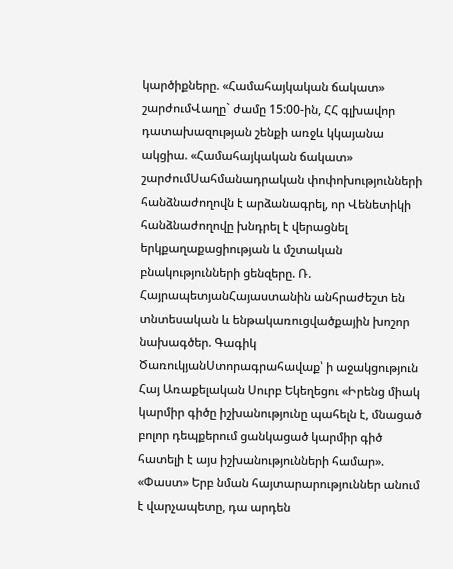կարծիքները. «Համահայկական ճակատ» շարժումՎաղը` ժամը 15:00-ին, ՀՀ գլխավոր դատախազության շենքի առջև կկայանա ակցիա. «Համահայկական ճակատ» շարժումՍահմանադրական փոփոխությունների հանձնաժողովն է արձանագրել, որ Վենետիկի հանձնաժողովը խնդրել է վերացնել երկքաղաքացիության և մշտական բնակությունների ցենզերը. Ռ. ՀայրապետյանՀայաստանին անհրաժեշտ են տնտեսական և ենթակառուցվածքային խոշոր նախագծեր. Գագիկ ԾառուկյանՍտորագրահավաք՝ ի աջակցություն Հայ Առաքելական Սուրբ Եկեղեցու «Իրենց միակ կարմիր գիծը իշխանությունը պահելն է, մնացած բոլոր դեպքերում ցանկացած կարմիր գիծ հատելի է այս իշխանությունների համար». «Փաստ» Երբ նման հայտարարություններ անում է վարչապետը, դա արդեն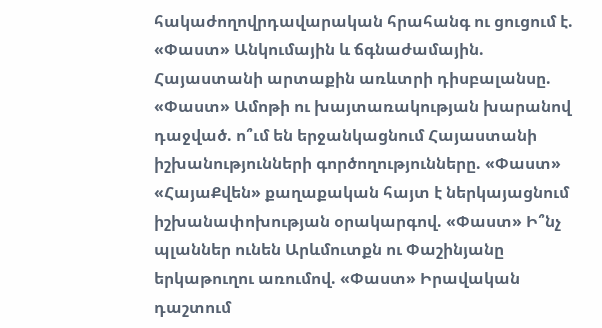հակաժողովրդավարական հրահանգ ու ցուցում է. «Փաստ» Անկումային և ճգնաժամային. Հայաստանի արտաքին առևտրի դիսբալանսը. «Փաստ» Ամոթի ու խայտառակության խարանով դաջված. ո՞ւմ են երջանկացնում Հայաստանի իշխանությունների գործողությունները. «Փաստ» «ՀայաՔվեն» քաղաքական հայտ է ներկայացնում իշխանափոխության օրակարգով. «Փաստ» Ի՞նչ պլաններ ունեն Արևմուտքն ու Փաշինյանը երկաթուղու առումով. «Փաստ» Իրավական դաշտում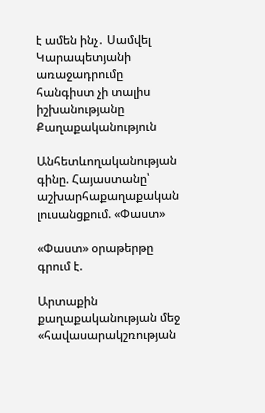է ամեն ինչ․ Սամվել Կարապետյանի առաջադրումը հանգիստ չի տալիս իշխանությանը
Քաղաքականություն

Անհետևողականության գինը. Հայաստանը՝ աշխարհաքաղաքական լուսանցքում. «Փաստ»

«Փաստ» օրաթերթը գրում է.

Արտաքին քաղաքականության մեջ «հավասարակշռության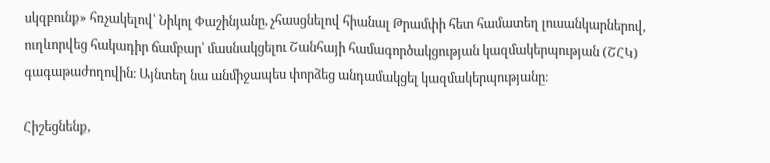սկզբունք» հռչակելով՝ Նիկոլ Փաշինյանը, չհասցնելով հիանալ Թրամփի հետ համատեղ լուսանկարներով, ուղևորվեց հակադիր ճամբար՝ մասնակցելու Շանհայի համագործակցության կազմակերպության (ՇՀԿ) գագաթաժողովին։ Այնտեղ նա անմիջապես փորձեց անդամակցել կազմակերպությանը։

Հիշեցնենք,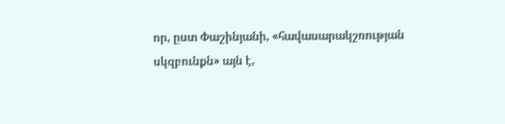որ, ըստ Փաշինյանի, «հավասարակշռության սկզբունքն» այն է,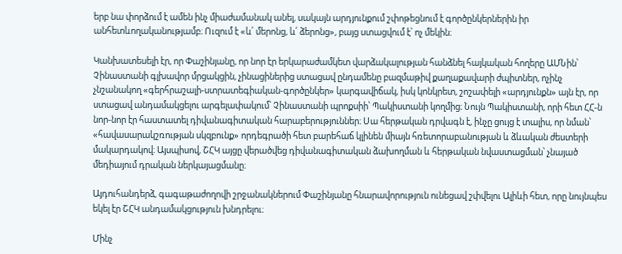երբ նա փորձում է ամեն ինչ միաժամանակ անել, սակայն արդյունքում շփոթեցնում է գործընկերներին իր անհետևողականությամբ։ Ուզում է «և՛ մերոնց, և՛ ձերոնց», բայց ստացվում է՝ ոչ մեկին։

Կանխատեսելի էր, որ Փաշինյանը, որ նոր էր երկարաժամկետ վարձակալության հանձնել հայկական հողերը ԱՄՆին՝ Չինաստանի գլխավոր մրցակցին, չինացիներից ստացավ ընդամենը բազմաթիվ քաղաքավարի ժպիտներ, ոչինչ չնշանակող «գերհրաշալի-ստրատեգիական-գործընկեր» կարգավիճակ, իսկ կոնկրետ, շոշափելի «արդյունքն» այն էր, որ ստացավ անդամակցելու արգելափակում՝ Չինաստանի պրոքսիի՝ Պակիստանի կողմից։ Նույն Պակիստանի, որի հետ ՀՀ-ն նոր-նոր էր հաստատել դիվանագիտական հարաբերություններ։ Սա հերթական դրվագն է, ինչը ցույց է տալիս, որ նման՝ «հավասարակշռության սկզբունք» որդեգրածի հետ բարեհաճ կլինեն միայն հռետորաբանության և ձևական ժեստերի մակարդակով։ Այսպիսով, ՇՀԿ այցը վերածվեց դիվանագիտական ձախողման և հերթական նվաստացման՝ չնայած մեդիայում դրական ներկայացմանը։

Այդուհանդերձ, գագաթաժողովի շրջանակներում Փաշինյանը հնարավորություն ունեցավ շփվելու Ալիևի հետ, որը նույնպես եկել էր ՇՀԿ անդամակցություն խնդրելու։

Մինչ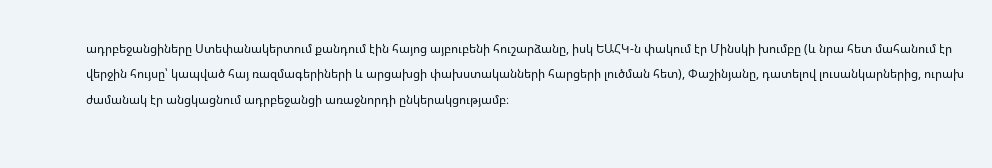ադրբեջանցիները Ստեփանակերտում քանդում էին հայոց այբուբենի հուշարձանը, իսկ ԵԱՀԿ-ն փակում էր Մինսկի խումբը (և նրա հետ մահանում էր վերջին հույսը՝ կապված հայ ռազմագերիների և արցախցի փախստականների հարցերի լուծման հետ), Փաշինյանը, դատելով լուսանկարներից, ուրախ ժամանակ էր անցկացնում ադրբեջանցի առաջնորդի ընկերակցությամբ։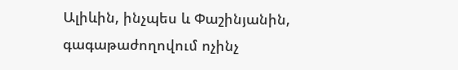Ալիևին, ինչպես և Փաշինյանին, գագաթաժողովում ոչինչ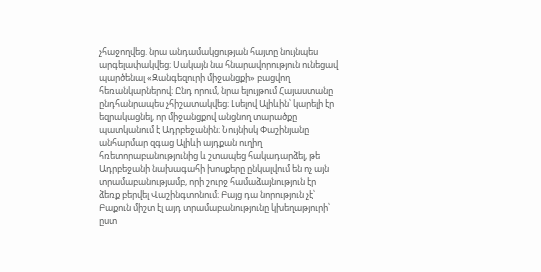չհաջողվեց. նրա անդամակցության հայտը նույնպես արգելափակվեց։ Սակայն նա հնարավորություն ունեցավ պարծենալ «Զանգեզուրի միջանցքի» բացվող հեռանկարներով։ Ընդ որում, նրա ելույթում Հայաստանը ընդհանրապես չհիշատակվեց։ Լսելով Ալիևին՝ կարելի էր եզրակացնել, որ միջանցքով անցնող տարածքը պատկանում է Ադրբեջանին։ Նույնիսկ Փաշինյանը անհարմար զգաց Ալիևի այդքան ուղիղ հռետորաբանությունից և շտապեց հակադարձել, թե Ադրբեջանի նախագահի խոսքերը ընկալվում են ոչ այն տրամաբանությամբ, որի շուրջ համաձայնություն էր ձեռք բերվել Վաշինգտոնում։ Բայց դա նորություն չէ՝ Բաքուն միշտ էլ այդ տրամաբանությունը կխեղաթյուրի՝ ըստ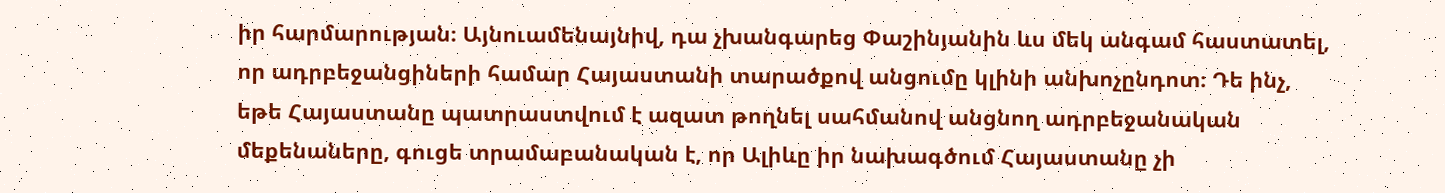իր հարմարության։ Այնուամենայնիվ, դա չխանգարեց Փաշինյանին ևս մեկ անգամ հաստատել, որ ադրբեջանցիների համար Հայաստանի տարածքով անցումը կլինի անխոչընդոտ։ Դե ինչ, եթե Հայաստանը պատրաստվում է ազատ թողնել սահմանով անցնող ադրբեջանական մեքենաները, գուցե տրամաբանական է, որ Ալիևը իր նախագծում Հայաստանը չի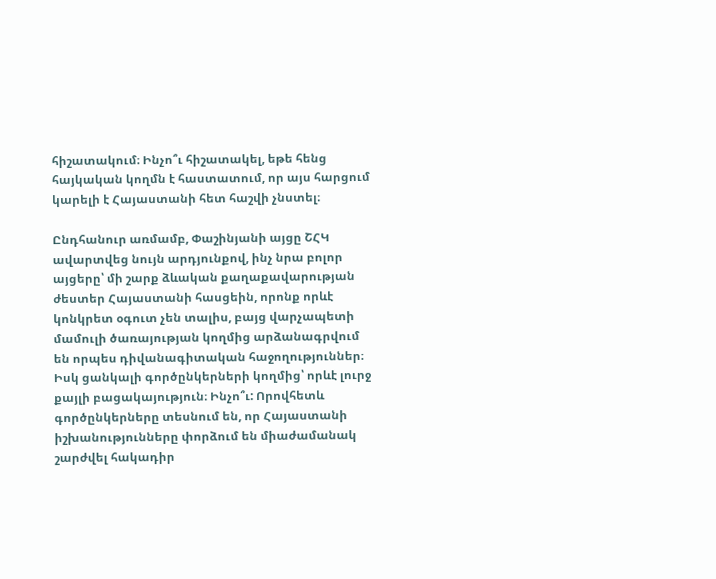հիշատակում։ Ինչո՞ւ հիշատակել, եթե հենց հայկական կողմն է հաստատում, որ այս հարցում կարելի է Հայաստանի հետ հաշվի չնստել։

Ընդհանուր առմամբ, Փաշինյանի այցը ՇՀԿ ավարտվեց նույն արդյունքով, ինչ նրա բոլոր այցերը՝ մի շարք ձևական քաղաքավարության ժեստեր Հայաստանի հասցեին, որոնք որևէ կոնկրետ օգուտ չեն տալիս, բայց վարչապետի մամուլի ծառայության կողմից արձանագրվում են որպես դիվանագիտական հաջողություններ։ Իսկ ցանկալի գործընկերների կողմից՝ որևէ լուրջ քայլի բացակայություն։ Ինչո՞ւ: Որովհետև գործընկերները տեսնում են, որ Հայաստանի իշխանությունները փորձում են միաժամանակ շարժվել հակադիր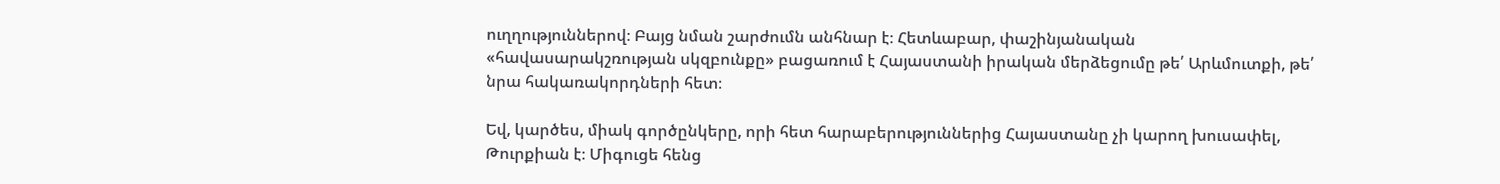ուղղություններով։ Բայց նման շարժումն անհնար է։ Հետևաբար, փաշինյանական «հավասարակշռության սկզբունքը» բացառում է Հայաստանի իրական մերձեցումը թե՛ Արևմուտքի, թե՛ նրա հակառակորդների հետ։

Եվ, կարծես, միակ գործընկերը, որի հետ հարաբերություններից Հայաստանը չի կարող խուսափել, Թուրքիան է։ Միգուցե հենց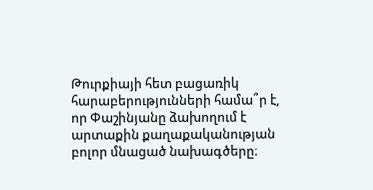Թուրքիայի հետ բացառիկ հարաբերությունների համա՞ր է, որ Փաշինյանը ձախողում է արտաքին քաղաքականության բոլոր մնացած նախագծերը։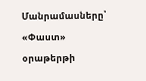Մանրամասները՝ «Փաստ» օրաթերթի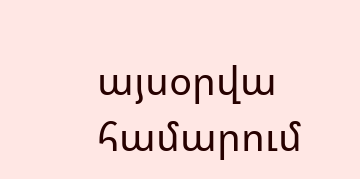այսօրվա համարում